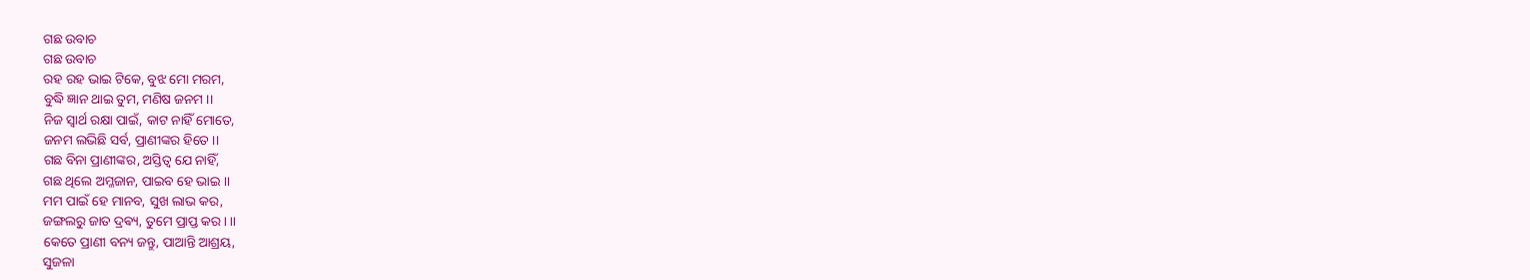ଗଛ ଉବାଚ
ଗଛ ଉବାଚ
ରହ ରହ ଭାଇ ଟିକେ, ବୁଝ ମୋ ମରମ,
ବୁଦ୍ଧି ଜ୍ଞାନ ଥାଇ ତୁମ, ମଣିଷ ଜନମ ।।
ନିଜ ସ୍ୱାର୍ଥ ରକ୍ଷା ପାଇଁ, କାଟ ନାହିଁ ମୋତେ,
ଜନମ ଲଭିଛି ସର୍ବ, ପ୍ରାଣୀଙ୍କର ହିତେ ।।
ଗଛ ବିନା ପ୍ରାଣୀଙ୍କର, ଅସ୍ତିତ୍ବ ଯେ ନାହିଁ,
ଗଛ ଥିଲେ ଅମ୍ଳଜାନ, ପାଇବ ହେ ଭାଇ ।।
ମମ ପାଇଁ ହେ ମାନବ, ସୁଖ ଲାଭ କର,
ଜଙ୍ଗଲରୁ ଜାତ ଦ୍ରଵ୍ୟ, ତୁମେ ପ୍ରାପ୍ତ କର। ।।
କେତେ ପ୍ରାଣୀ ବନ୍ୟ ଜନ୍ତୁ, ପାଆନ୍ତି ଆଶ୍ରୟ,
ସୁଜଳା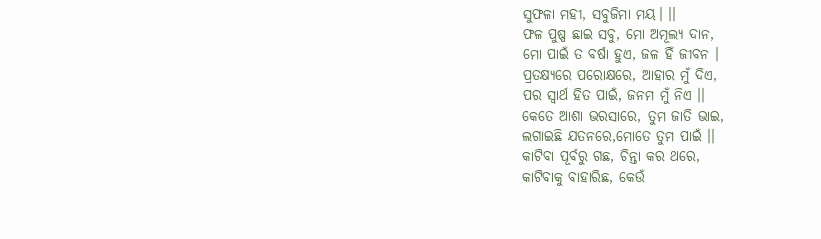ସୁଫଳା ମହୀ, ସବୁଜିମା ମୟ। ।।
ଫଳ ପୁଷ୍ପ ଛାଇ ସବୁ, ମୋ ଅମୂଲ୍ୟ ଦାନ,
ମୋ ପାଇଁ ତ ବର୍ଷା ହୁଏ, ଜଳ ହିଁ ଜୀବନ ।
ପ୍ରତକ୍ଷ୍ୟରେ ପରୋକ୍ଷରେ, ଆହାର ମୁଁ ଦିଏ,
ପର ସ୍ୱାର୍ଥ ହିତ ପାଇଁ, ଜନମ ମୁଁ ନିଏ ।।
କେତେ ଆଶା ଭରସାରେ, ତୁମ ଜାତି ଭାଇ,
ଲଗାଇଛି ଯତନରେ,ମୋତେ ତୁମ ପାଇଁ ।।
କାଟିବା ପୂର୍ବରୁ ଗଛ, ଚିନ୍ତା କର ଥରେ,
କାଟିବାକୁ ବାହାରିଛ, କେଉଁ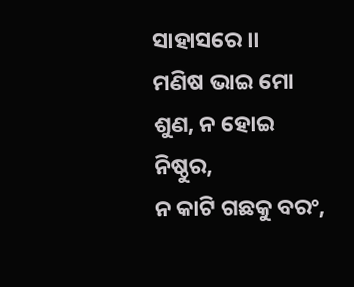ସାହାସରେ ।।
ମଣିଷ ଭାଇ ମୋ ଶୁଣ, ନ ହୋଇ ନିଷ୍ଠୁର,
ନ କାଟି ଗଛକୁ ବରଂ,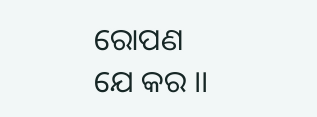ରୋପଣ ଯେ କର ।।